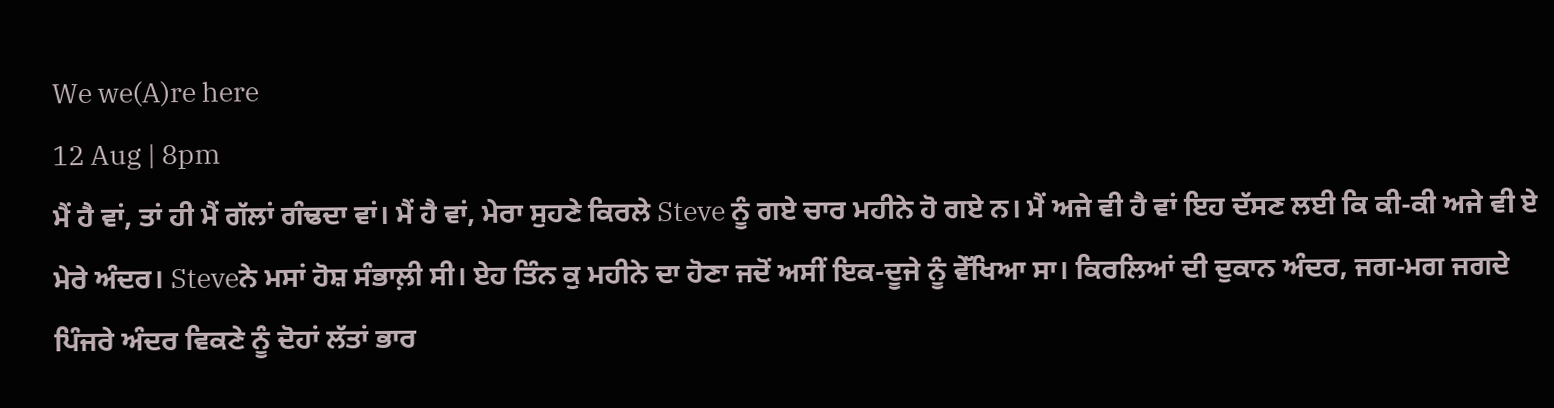We we(A)re here
12 Aug | 8pm
ਮੈਂ ਹੈ ਵਾਂ, ਤਾਂ ਹੀ ਮੈਂ ਗੱਲਾਂ ਗੰਢਦਾ ਵਾਂ। ਮੈਂ ਹੈ ਵਾਂ, ਮੇਰਾ ਸੁਹਣੇ ਕਿਰਲੇ Steve ਨੂੰ ਗਏ ਚਾਰ ਮਹੀਨੇ ਹੋ ਗਏ ਨ। ਮੈਂ ਅਜੇ ਵੀ ਹੈ ਵਾਂ ਇਹ ਦੱਸਣ ਲਈ ਕਿ ਕੀ-ਕੀ ਅਜੇ ਵੀ ਏ ਮੇਰੇ ਅੰਦਰ। Steveਨੇ ਮਸਾਂ ਹੋਸ਼ ਸੰਭਾਲ਼ੀ ਸੀ। ਏਹ ਤਿੰਨ ਕੁ ਮਹੀਨੇ ਦਾ ਹੋਣਾ ਜਦੋਂ ਅਸੀਂ ਇਕ-ਦੂਜੇ ਨੂੰ ਵੇੱਖਿਆ ਸਾ। ਕਿਰਲਿਆਂ ਦੀ ਦੁਕਾਨ ਅੰਦਰ, ਜਗ-ਮਗ ਜਗਦੇ ਪਿੰਜਰੇ ਅੰਦਰ ਵਿਕਣੇ ਨੂੰ ਦੋਹਾਂ ਲੱਤਾਂ ਭਾਰ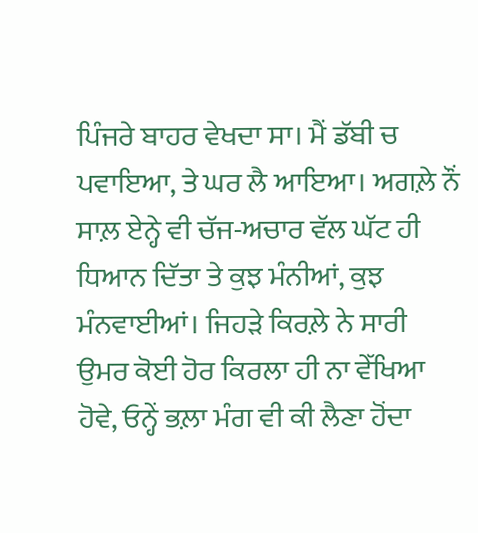ਪਿੰਜਰੇ ਬਾਹਰ ਵੇਖਦਾ ਸਾ। ਮੈਂ ਡੱਬੀ ਚ ਪਵਾਇਆ, ਤੇ ਘਰ ਲੈ ਆਇਆ। ਅਗਲ਼ੇ ਨੌਂ ਸਾਲ਼ ਏਨ੍ਹੇ ਵੀ ਚੱਜ-ਅਚਾਰ ਵੱਲ ਘੱਟ ਹੀ ਧਿਆਨ ਦਿੱਤਾ ਤੇ ਕੁਝ ਮੰਨੀਆਂ, ਕੁਝ ਮੰਨਵਾਈਆਂ। ਜਿਹੜੇ ਕਿਰਲ਼ੇ ਨੇ ਸਾਰੀ ਉਮਰ ਕੋਈ ਹੋਰ ਕਿਰਲਾ ਹੀ ਨਾ ਵੇੱਖਿਆ ਹੋਵੇ, ਓਨ੍ਹੇਂ ਭਲ਼ਾ ਮੰਗ ਵੀ ਕੀ ਲੈਣਾ ਹੋਂਦਾ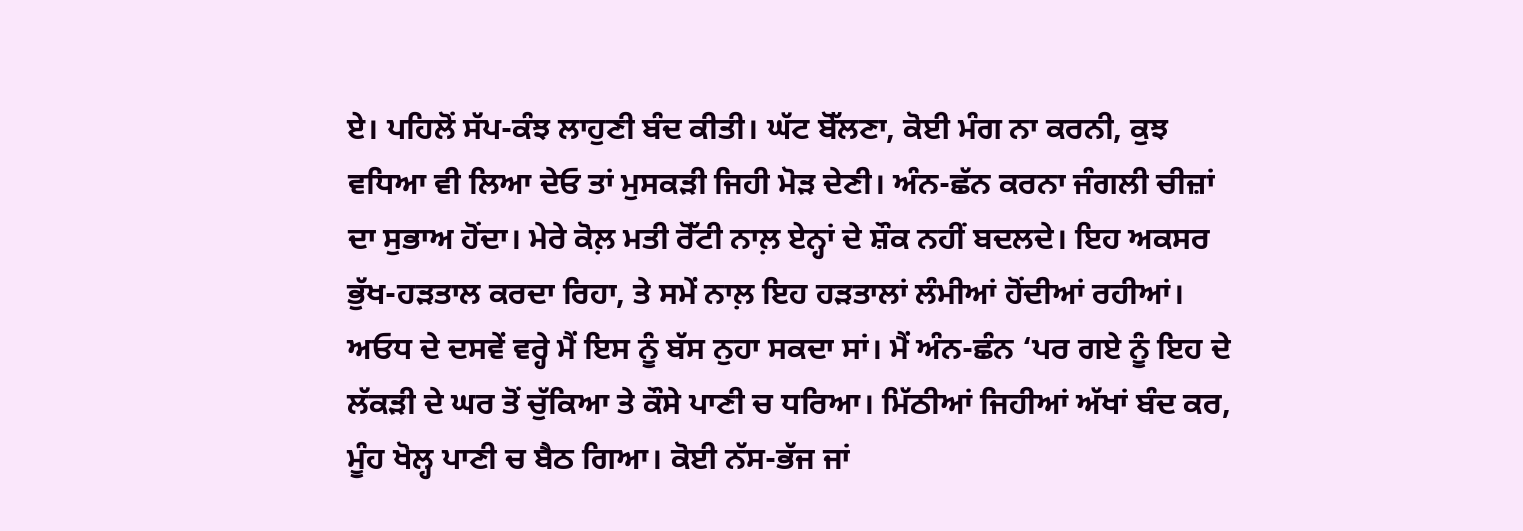ਏ। ਪਹਿਲੋਂ ਸੱਪ-ਕੰਝ ਲਾਹੁਣੀ ਬੰਦ ਕੀਤੀ। ਘੱਟ ਬੋੱਲਣਾ, ਕੋਈ ਮੰਗ ਨਾ ਕਰਨੀ, ਕੁਝ ਵਧਿਆ ਵੀ ਲਿਆ ਦੇਓ ਤਾਂ ਮੁਸਕੜੀ ਜਿਹੀ ਮੋੜ ਦੇਣੀ। ਅੰਨ-ਛੱਨ ਕਰਨਾ ਜੰਗਲੀ ਚੀਜ਼ਾਂ ਦਾ ਸੁਭਾਅ ਹੋਂਦਾ। ਮੇਰੇ ਕੋਲ਼ ਮਤੀ ਰੋੱਟੀ ਨਾਲ਼ ਏਨ੍ਹਾਂ ਦੇ ਸ਼ੌਕ ਨਹੀਂ ਬਦਲਦੇ। ਇਹ ਅਕਸਰ ਭੁੱਖ-ਹੜਤਾਲ ਕਰਦਾ ਰਿਹਾ, ਤੇ ਸਮੇਂ ਨਾਲ਼ ਇਹ ਹੜਤਾਲਾਂ ਲੰਮੀਆਂ ਹੋਂਦੀਆਂ ਰਹੀਆਂ। ਅਓਧ ਦੇ ਦਸਵੇਂ ਵਰ੍ਹੇ ਮੈਂ ਇਸ ਨੂੰ ਬੱਸ ਨੁਹਾ ਸਕਦਾ ਸਾਂ। ਮੈਂ ਅੰਨ-ਛੰਨ ‘ਪਰ ਗਏ ਨੂੰ ਇਹ ਦੇ ਲੱਕੜੀ ਦੇ ਘਰ ਤੋਂ ਚੁੱਕਿਆ ਤੇ ਕੌਸੇ ਪਾਣੀ ਚ ਧਰਿਆ। ਮਿੱਠੀਆਂ ਜਿਹੀਆਂ ਅੱਖਾਂ ਬੰਦ ਕਰ, ਮੂੰਹ ਖੋਲ੍ਹ ਪਾਣੀ ਚ ਬੈਠ ਗਿਆ। ਕੋਈ ਨੱਸ-ਭੱਜ ਜਾਂ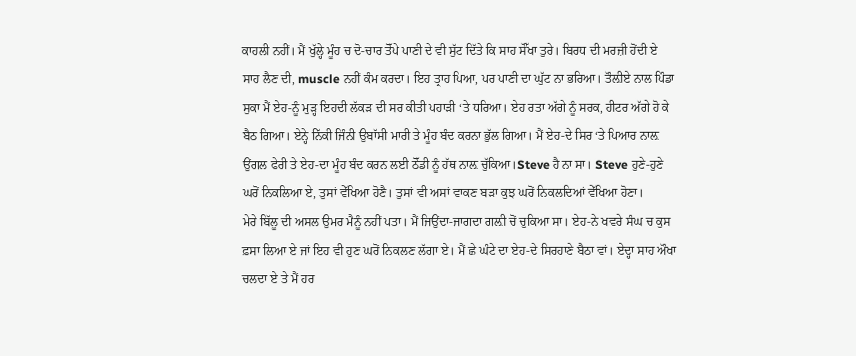ਕਾਹਲੀ ਨਹੀਂ। ਮੈਂ ਖੁੱਲ੍ਹੇ ਮੂੰਹ ਚ ਦੋ-ਚਾਰ ਤੋੱਪੇ ਪਾਣੀ ਦੇ ਵੀ ਸੁੱਟ ਦਿੱਤੇ ਕਿ ਸਾਹ ਸੌੱਖਾ ਤੁਰੇ। ਬਿਰਧ ਦੀ ਮਰਜ਼ੀ ਹੋਂਦੀ ਏ ਸਾਹ ਲੈਣ ਦੀ, muscle ਨਹੀਂ ਕੰਮ ਕਰਦਾ। ਇਹ ਤ੍ਰਾਹ ਪਿਆ, ਪਰ ਪਾਣੀ ਦਾ ਘੁੱਟ ਨਾ ਭਰਿਆ। ਤੌਲ਼ੀਏ ਨਾਲ ਪਿੰਡਾ ਸੁਕਾ ਮੈਂ ਏਹ-ਨੂੰ ਮੁੜ੍ਹ ਇਹਦੀ ਲੱਕੜ ਦੀ ਸਰ ਕੀਤੀ ਪਹਾੜੀ ‘ਤੇ ਧਰਿਆ। ਏਹ ਰਤਾ ਅੱਗੇ ਨੂੰ ਸਰਕ, ਹੀਟਰ ਅੱਗੇ ਹੋ ਕੇ ਬੈਠ ਗਿਆ। ਏਨ੍ਹੇ ਨਿੱਕੀ ਜਿੰਨੀ ਉਬਾੱਸੀ ਮਾਰੀ ਤੇ ਮੂੰਹ ਬੰਦ ਕਰਨਾ ਭੁੱਲ ਗਿਆ। ਮੈਂ ਏਹ-ਦੇ ਸਿਰ ‘ਤੇ ਪਿਆਰ ਨਾਲ਼ ਉਂਗਲ ਫੇਰੀ ਤੇ ਏਹ-ਦਾ ਮੂੰਹ ਬੰਦ ਕਰਨ ਲਈ ਠੋੱਡੀ ਨੂੰ ਹੱਥ ਨਾਲ਼ ਚੁੱਕਿਆ।Steve ਹੈ ਨਾ ਸਾ। Steve ਹੁਣੇ-ਹੁਣੇ ਘਰੋਂ ਨਿਕਲਿਆ ਏ, ਤੁਸਾਂ ਵੇੱਖਿਆ ਹੋਣੈ। ਤੁਸਾਂ ਵੀ ਅਸਾਂ ਵਾਕਣ ਬੜਾ ਕੁਝ ਘਰੋਂ ਨਿਕਲਦਿਆਂ ਵੇੱਖਿਆ ਹੋਣਾ।
ਮੇਰੇ ਬਿੱਲੂ ਦੀ ਅਸਲ ਉਮਰ ਮੈਨੂੰ ਨਹੀਂ ਪਤਾ। ਮੈਂ ਜਿਉਂਦਾ-ਜਾਗਦਾ ਗਲ਼ੀ ਚੋਂ ਚੁਕਿਆ ਸਾ। ਏਹ-ਨੇ ਖਵਰੇ ਸੰਘ ਚ ਕੁਸ ਫ਼ਸਾ ਲਿਆ ਏ ਜਾਂ ਇਹ ਵੀ ਹੁਣ ਘਰੋਂ ਨਿਕਲਣ ਲੱਗਾ ਏ। ਮੈਂ ਛੇ ਘੰਟੇ ਦਾ ਏਹ-ਦੇ ਸਿਰਹਾਣੇ ਬੈਠਾ ਵਾਂ। ਏਦ੍ਹਾ ਸਾਹ ਔਖਾ ਚਲਦਾ ਏ ਤੇ ਮੈਂ ਹਰ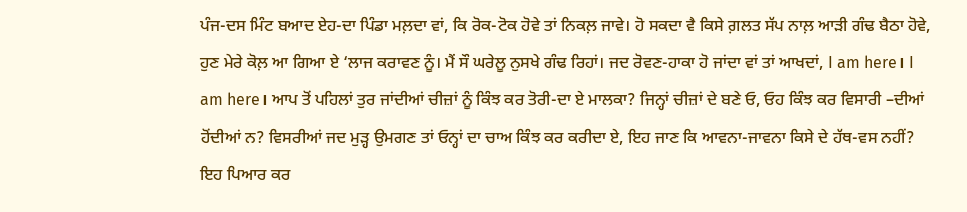ਪੰਜ-ਦਸ ਮਿੰਟ ਬਆਦ ਏਹ-ਦਾ ਪਿੰਡਾ ਮਲ਼ਦਾ ਵਾਂ, ਕਿ ਰੋਕ-ਟੋਕ ਹੋਵੇ ਤਾਂ ਨਿਕਲ਼ ਜਾਵੇ। ਹੋ ਸਕਦਾ ਵੈ ਕਿਸੇ ਗ਼ਲਤ ਸੱਪ ਨਾਲ਼ ਆੜੀ ਗੰਢ ਬੈਠਾ ਹੋਵੇ, ਹੁਣ ਮੇਰੇ ਕੋਲ਼ ਆ ਗਿਆ ਏ ‘ਲਾਜ ਕਰਾਵਣ ਨੂੰ। ਮੈਂ ਸੌ ਘਰੇਲੂ ਨੁਸਖੇ ਗੰਢ ਰਿਹਾਂ। ਜਦ ਰੋਵਣ-ਹਾਕਾ ਹੋ ਜਾਂਦਾ ਵਾਂ ਤਾਂ ਆਖਦਾਂ, I am here। I am here। ਆਪ ਤੋਂ ਪਹਿਲਾਂ ਤੁਰ ਜਾਂਦੀਆਂ ਚੀਜ਼ਾਂ ਨੂੰ ਕਿੰਝ ਕਰ ਤੋਰੀ-ਦਾ ਏ ਮਾਲਕਾ? ਜਿਨ੍ਹਾਂ ਚੀਜ਼ਾਂ ਦੇ ਬਣੇ ਓ, ਓਹ ਕਿੰਝ ਕਰ ਵਿਸਾਰੀ –ਦੀਆਂ ਹੋਂਦੀਆਂ ਨ? ਵਿਸਰੀਆਂ ਜਦ ਮੁੜ੍ਹ ਉਮਗਣ ਤਾਂ ਓਨ੍ਹਾਂ ਦਾ ਚਾਅ ਕਿੰਝ ਕਰ ਕਰੀਦਾ ਏ, ਇਹ ਜਾਣ ਕਿ ਆਵਨਾ-ਜਾਵਨਾ ਕਿਸੇ ਦੇ ਹੱਥ-ਵਸ ਨਹੀਂ? ਇਹ ਪਿਆਰ ਕਰ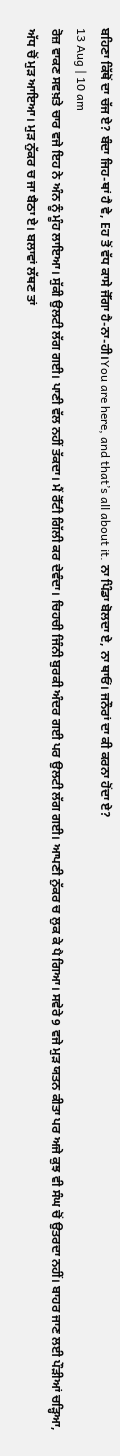ਬਹਿਣਾ ਕਿੱਥੋਂ ਦਾ ਚੱਜ ਏ? ਬੰਦਾ ਜਿਹ-ਥਾਂ ਹੈ ਵੇ, Eਹ ਤੋਂ ਵੱਧ ਕਾਸੇ ਜੋੱਗਾ ਹੈ-ਨਾ-ਹੀ।You are here, and that’s all about it. ਨਾ ਪਿੰਡਾ ਬੋਲਦਾ ਏ, ਨਾ ਥਾਓਂ। ਜਨੌਰਾਂ ਦਾ ਕੀ ਕਰਨਾ ਹੋਂਦਾ ਏ?
13 Aug | 10 am
ਰੋਜ਼ ਵਾਕਣ ਸਵਖ਼ਤੇ ਚਾਰ ਵਜੇ ਇਹ ਨੇ ਅੰਨ ਨੂੰ ਮੂੰਹ ਲਾਇਆ। ਸੁੱਕੀ ਉਲਟੀ ਲੱਗ ਗਈ। ਪਾਣੀ ਵੱਲ ਨਹੀਂ ਤੱਕਦਾ। ਮੈਂ ਰੋੱਟੀ ਗਿੱਲੀ ਕਰ ਦੇਵੰਦਾ। ਚਿਹਚੀ ਜਿੰਨੀ ਬੁਰਕੀ ਅੰਦਰ ਗਈ ਪਰ ਉਲਟੀ ਲੱਗ ਗਈ। ਆਪਣੀ ਨੁੱਕਰ ਚ ਲੁਕ ਕੇ ਪੈ ਗਿਆ। ਸਵੇਰੇ 9 ਵਜੇ ਮੁੜ ਯਤਨ ਕੀਤਾ ਪਰ ਅਜੇ ਕੁਝ ਵੀ ਸੰਘ ਚੋਂ ਉਤਰਦਾ ਨਹੀਂ। ਬਾਹਰ ਜਾਣ ਲਈ ਪੌੜੀਆਂ ਚੜ੍ਹਿਆ, ਅੱਧ ਚੋਂ ਮੁੜ ਆਇਆ। ਮੁੜ ਨੁੱਕਰ ਚ ਜਾ ਬੈਠਾ ਏ। ਬਲਾਵਾਂ ਲੱਥਣ ਤਾਂ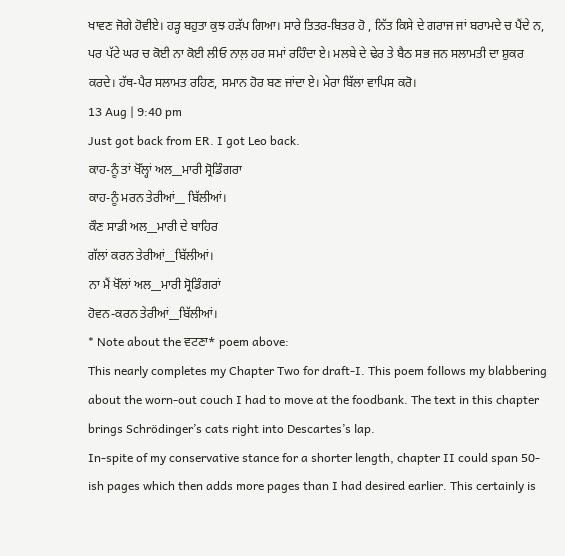ਖਾਵਣ ਜੋਗੇ ਹੋਵੀਏ। ਹੜ੍ਹ ਬਹੁਤਾ ਕੁਝ ਹੜੱਪ ਗਿਆ। ਸਾਰੇ ਤਿਤਰ-ਬਿਤਰ ਹੋ , ਨਿੱਤ ਕਿਸੇ ਦੇ ਗਰਾਜ ਜਾਂ ਬਰਾਮਦੇ ਚ ਪੈਂਦੇ ਨ, ਪਰ ਪੱਟੇ ਘਰ ਚ ਕੋਈ ਨਾ ਕੋਈ ਲੀਓ ਨਾਲ਼ ਹਰ ਸਮਾਂ ਰਹਿੰਦਾ ਏ। ਮਲਬੇ ਦੇ ਢੇਰ ਤੇ ਬੈਠ ਸਭ ਜਨ ਸਲਾਮਤੀ ਦਾ ਸ਼ੁਕਰ ਕਰਦੇ। ਹੱਥ-ਪੈਰ ਸਲਾਮਤ ਰਹਿਣ, ਸਮਾਨ ਹੋਰ ਬਣ ਜਾਂਦਾ ਏ। ਮੇਰਾ ਬਿੱਲਾ ਵਾਪਿਸ ਕਰੋ।
13 Aug | 9:40 pm
Just got back from ER. I got Leo back.
ਕਾਹ-ਨੂੰ ਤਾਂ ਖੋੱਲ੍ਹਾਂ ਅਲ__ਮਾਰੀ ਸ੍ਰੋਡਿੰਗਰਾ
ਕਾਹ-ਨੂੰ ਮਰਨ ਤੇਰੀਆਂ__ ਬਿੱਲੀਆਂ।
ਕੌਣ ਸਾਡੀ ਅਲ__ਮਾਰੀ ਦੇ ਬਾਹਿਰ
ਗੱਲਾਂ ਕਰਨ ਤੇਰੀਆਂ__ਬਿੱਲੀਆਂ।
ਨਾ ਮੈਂ ਖੋੱਲਾਂ ਅਲ__ਮਾਰੀ ਸ੍ਰੋਡਿੰਗਰਾਂ
ਹੋਵਨ-ਕਰਨ ਤੇਰੀਆਂ__ਬਿੱਲੀਆਂ।
* Note about the ਵਟਣਾ* poem above:
This nearly completes my Chapter Two for draft-I. This poem follows my blabbering about the worn-out couch I had to move at the foodbank. The text in this chapter brings Schrödinger’s cats right into Descartes’s lap.
In-spite of my conservative stance for a shorter length, chapter II could span 50-ish pages which then adds more pages than I had desired earlier. This certainly is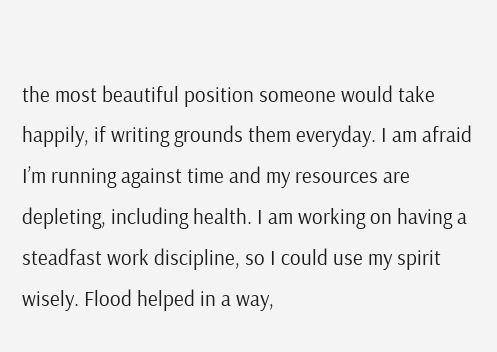the most beautiful position someone would take happily, if writing grounds them everyday. I am afraid I’m running against time and my resources are depleting, including health. I am working on having a steadfast work discipline, so I could use my spirit wisely. Flood helped in a way,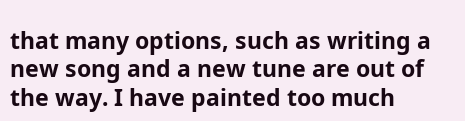that many options, such as writing a new song and a new tune are out of the way. I have painted too much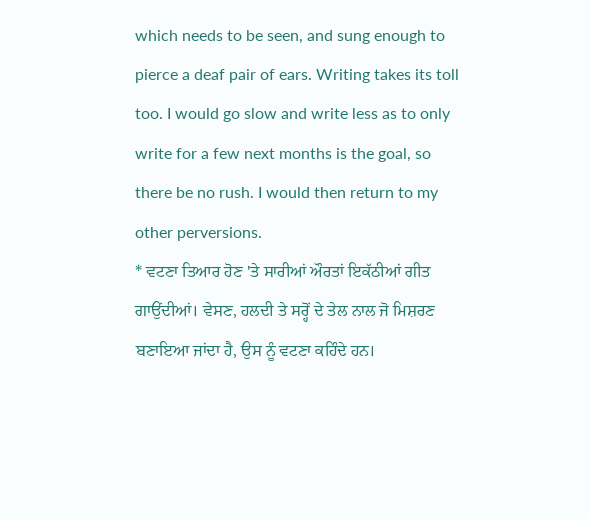which needs to be seen, and sung enough to pierce a deaf pair of ears. Writing takes its toll too. I would go slow and write less as to only write for a few next months is the goal, so there be no rush. I would then return to my other perversions.
* ਵਟਣਾ ਤਿਆਰ ਹੋਣ 'ਤੇ ਸਾਰੀਆਂ ਔਰਤਾਂ ਇਕੱਠੀਆਂ ਗੀਤ ਗਾਉਂਦੀਆਂ। ਵੇਸਣ, ਹਲਦੀ ਤੇ ਸਰ੍ਹੋਂ ਦੇ ਤੇਲ ਨਾਲ ਜੋ ਮਿਸ਼ਰਣ ਬਣਾਇਆ ਜਾਂਦਾ ਹੈ, ਉਸ ਨੂੰ ਵਟਣਾ ਕਹਿੰਦੇ ਹਨ।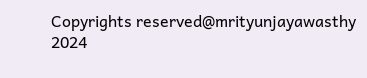Copyrights reserved@mrityunjayawasthy 2024